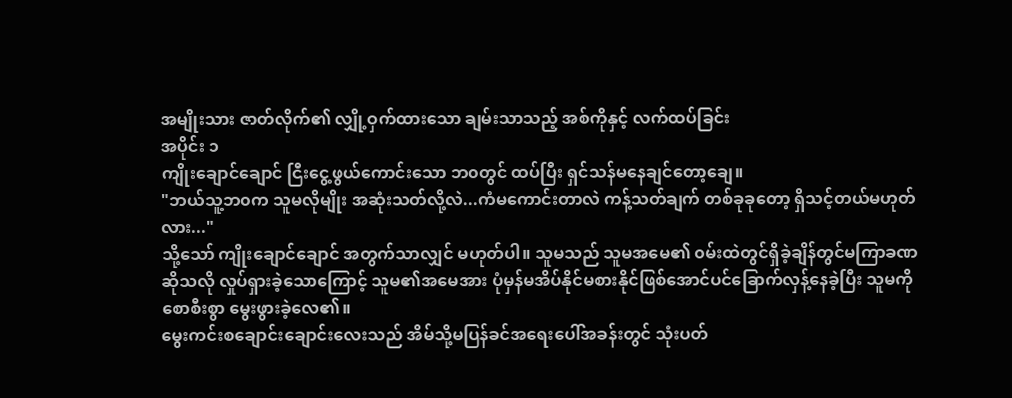အမျိုးသား ဇာတ်လိုက်၏ လျှို့ဝှက်ထားသော ချမ်းသာသည့် အစ်ကိုနှင့် လက်ထပ်ခြင်း
အပိုင်း ၁
ကျိုးချောင်ချောင် ငြီးငွေ့ဖွယ်ကောင်းသော ဘ၀တွင် ထပ်ပြီး ရှင်သန်မနေချင်တော့ချေ။
"ဘယ်သူ့ဘ၀က သူမလိုမျိုး အဆုံးသတ်လို့လဲ...ကံမကောင်းတာလဲ ကန့်သတ်ချက် တစ်ခုခုတော့ ရှိသင့်တယ်မဟုတ်လား..."
သို့သော် ကျိုးချောင်ချောင် အတွက်သာလျှင် မဟုတ်ပါ။ သူမသည် သူမအမေ၏ ၀မ်းထဲတွင်ရှိခဲ့ချိန်တွင်မကြာခဏဆိုသလို လှုပ်ရှားခဲ့သောကြောင့် သူမ၏အမေအား ပုံမှန်မအိပ်နိုင်မစားနိုင်ဖြစ်အောင်ပင်ခြောက်လှန့်နေခဲ့ပြီး သူမကိုစောစီးစွာ မွေးဖွားခဲ့လေ၏။
မွေးကင်းစချောင်းချောင်းလေးသည် အိမ်သို့မပြန်ခင်အရေးပေါ်အခန်းတွင် သုံးပတ်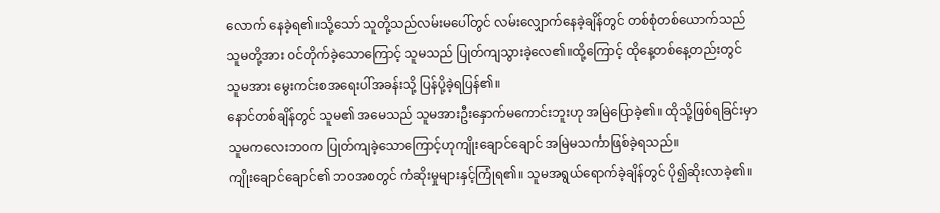လောက် နေခဲ့ရ၏။သို့သော် သူတို့သည်လမ်းမပေါ်တွင် လမ်းလျှောက်နေခဲ့ချိန်တွင် တစ်စုံတစ်ယောက်သည် သူမတို့အား ၀င်တိုက်ခဲ့သောကြောင့် သူမသည် ပြုတ်ကျသွားခဲ့လေ၏။ထို့ကြောင့် ထိုနေ့တစ်နေ့တည်းတွင် သူမအား မွေးကင်းစအရေးပါ်အခန်းသို့ ပြန်ပို့ခဲ့ရပြန်၏။
နောင်တစ်ချိန်တွင် သူမ၏ အမေသည် သူမအားဦးနှောက်မကောင်းဘူးဟု အမြဲပြောခဲ့၏။ ထိုသို့ဖြစ်ရခြင်းမှာ သူမကလေးဘ၀က ပြုတ်ကျခဲ့သောကြောင့်ဟုကျိုးချောင်ချောင် အမြဲမသင်္ကာဖြစ်ခဲ့ရသည်။
ကျိုးချောင်ချောင်၏ ဘ၀အစတွင် ကံဆိုးမှုများနှင့်ကြုံရ၏။ သူမအရွယ်ရောက်ခဲ့ချိန်တွင် ပို၍ဆိုးလာခဲ့၏။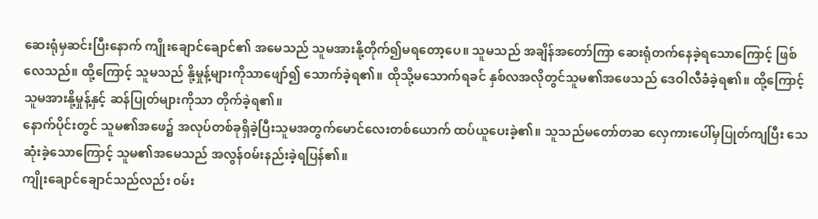ဆေးရုံမှဆင်းပြီးနောက် ကျိုးချောင်ချောင်၏ အမေသည် သူမအားနို့တိုက်၍မရတော့ပေ။ သူမသည် အချိန်အတော်ကြာ ဆေးရုံတက်နေခဲ့ရသောကြောင့် ဖြစ်လေသည်။ ထို့ကြောင့် သူမသည် နို့မှုန့်များကိုသာဖျော်၍ သောက်ခဲ့ရ၏။ ထိုသို့မသောက်ရခင် နှစ်လအလိုတွင်သူမ၏အဖေသည် ဒေဝါလီခံခဲ့ရ၏။ ထို့ကြောင့် သူမအားနို့မှုန့်နှင့် ဆန်ပြုတ်များကိုသာ တိုက်ခဲ့ရ၏။
နောက်ပိုင်းတွင် သူမ၏အဖေ၌ အလုပ်တစ်ခုရှိခဲ့ပြီးသူမအတွက်မောင်လေးတစ်ယောက် ထပ်ယူပေးခဲ့၏။ သူသည်မတော်တဆ လှေကားပေါ်မှပြုတ်ကျပြီး သေဆုံးခဲ့သောကြောင့် သူမ၏အမေသည် အလွန်၀မ်းနည်းခဲ့ရပြန်၏။
ကျိုးချောင်ချောင်သည်လည်း ၀မ်း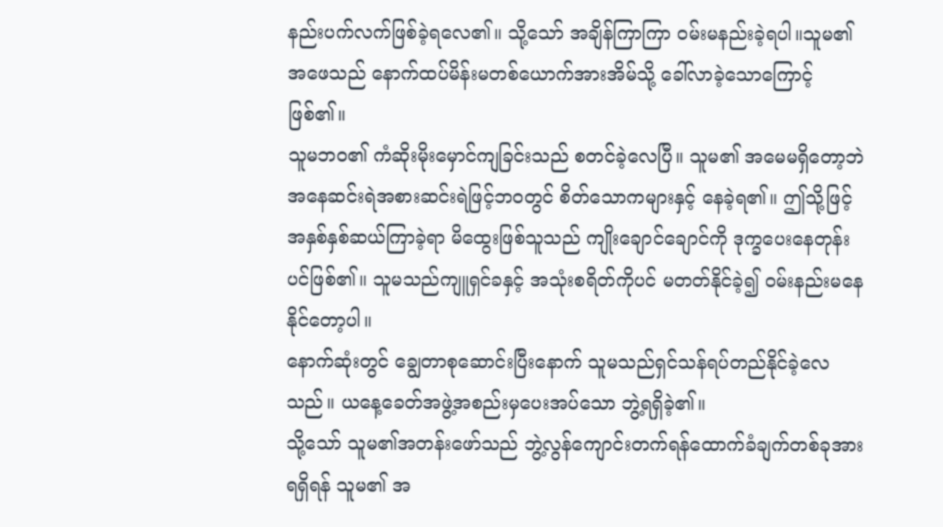နည်းပက်လက်ဖြစ်ခဲ့ရလေ၏။ သို့သော် အချိန်ကြာကြာ ၀မ်းမနည်းခဲ့ရပါ။သူမ၏အဖေသည် နောက်ထပ်မိန်းမတစ်ယောက်အားအိမ်သို့ ခေါ်လာခဲ့သောကြောင့် ဖြစ်၏။
သူမဘ၀၏ ကံဆိုးမိုးမှောင်ကျခြင်းသည် စတင်ခဲ့လေပြီ။ သူမ၏ အမေမရှိတော့ဘဲ အနေဆင်းရဲအစားဆင်းရဲဖြင့်ဘ၀တွင် စိတ်သောကများနှင့် နေခဲ့ရ၏။ ဤသို့ဖြင့်အနှစ်နှစ်ဆယ်ကြာခဲ့ရာ မိထွေးဖြစ်သူသည် ကျိုးချောင်ချောင်ကို ဒုက္ခပေးနေတုန်းပင်ဖြစ်၏။ သူမသည်ကျူရှင်ခနှင့် အသုံးစရိတ်ကိုပင် မတတ်နိုင်ခဲ့၍ ၀မ်းနည်းမနေနိုင်တော့ပါ။
နောက်ဆုံးတွင် ချွေတာစုဆောင်းပြီးနောက် သူမသည်ရှင်သန်ရပ်တည်နိုင်ခဲ့လေသည်။ ယနေ့ခေတ်အဖွဲ့အစည်းမှပေးအပ်သော ဘွဲ့ရရှိခဲ့၏။
သို့သော် သူမ၏အတန်းဖော်သည် ဘွဲ့လွန်ကျောင်းတက်ရန်ထောက်ခံချက်တစ်ခုအား ရရှိရန် သူမ၏ အ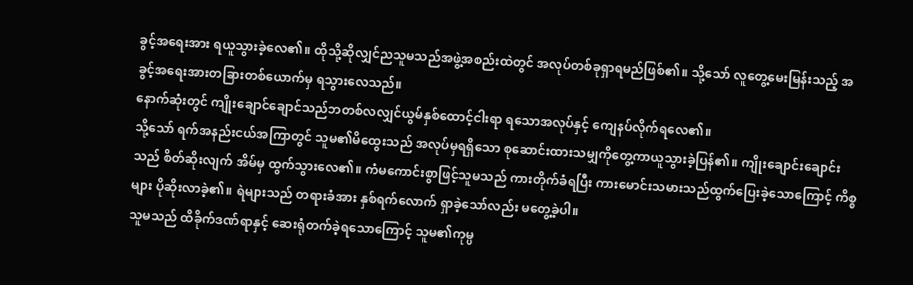ခွင့်အရေးအား ရယူသွားခဲ့လေ၏။ ထိုသို့ဆိုလျှင်ညသူမသည်အဖွဲ့အစည်းထဲတွင် အလုပ်တစ်ခုရှာရမည်ဖြစ်၏။ သို့သော် လူတွေ့မေးမြန်းသည့် အခွင့်အရေးအားတခြားတစ်ယောက်မှ ရသွားလေသည်။
နောက်ဆုံးတွင် ကျိုးချောင်ချောင်သည်ဘတစ်လလျှင်ယွမ်နှစ်ထောင့်ငါးရာ ရသောအလုပ်နှင့် ကျေနပ်လိုက်ရလေ၏။
သို့သော် ရက်အနည်းငယ်အကြာတွင် သူမ၏မိထွေးသည် အလုပ်မှရရှိသော စုဆောင်းထားသမျှကိုတွေ့ကာယူသွားခဲ့ပြန်၏။ ကျိုးချောင်းချောင်းသည် စိတ်ဆိုးလျက် အိမ်မှ ထွက်သွားလေ၏။ ကံမကောင်းစွာဖြင့်သူမသည် ကားတိုက်ခံရပြီး ကားမောင်းသမားသည်ထွက်ပြေးခဲ့သောကြောင့် ကိစ္စများ ပိုဆိုးလာခဲ့၏။ ရဲများသည် တရားခံအား နှစ်ရက်လောက် ရှာခဲ့သော်လည်း မတွေ့ခဲ့ပါ။
သူမသည် ထိခိုက်ဒဏ်ရာနှင့် ဆေးရုံတက်ခဲ့ရသောကြောင့် သူမ၏ကုမ္ပ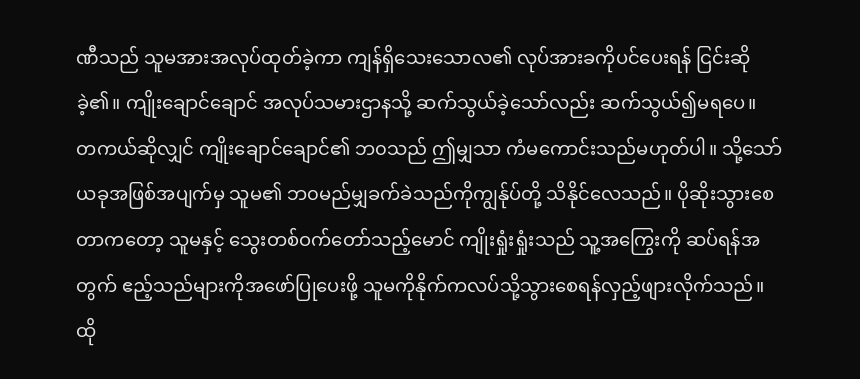ဏီသည် သူမအားအလုပ်ထုတ်ခဲ့ကာ ကျန်ရှိသေးသောလ၏ လုပ်အားခကိုပင်ပေးရန် ငြင်းဆိုခဲ့၏။ ကျိုးချောင်ချောင် အလုပ်သမားဌာနသို့ ဆက်သွယ်ခဲ့သော်လည်း ဆက်သွယ်၍မရပေ။
တကယ်ဆိုလျှင် ကျိုးချောင်ချောင်၏ ဘ၀သည် ဤမျှသာ ကံမကောင်းသည်မဟုတ်ပါ။ သို့သော် ယခုအဖြစ်အပျက်မှ သူမ၏ ဘ၀မည်မျှခက်ခဲသည်ကိုကျွန်ုပ်တို့ သိနိုင်လေသည်။ ပိုဆိုးသွားစေတာကတော့ သူမနှင့် သွေးတစ်ဝက်တော်သည့်မောင် ကျိုးရှုံးရှုံးသည် သူ့အကြွေးကို ဆပ်ရန်အတွက် ဧည့်သည်များကိုအဖော်ပြုပေးဖို့ သူမကိုနိုက်ကလပ်သို့သွားစေရန်လှည့်ဖျားလိုက်သည်။
ထို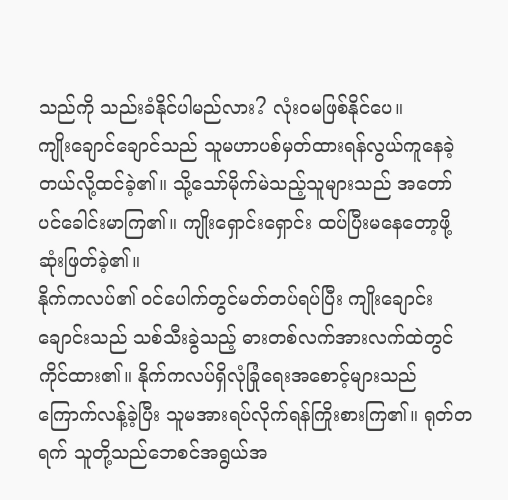သည်ကို သည်းခံနိုင်ပါမည်လား? လုံးဝမဖြစ်နိုင်ပေ။
ကျိုးချောင်ချောင်သည် သူမဟာပစ်မှတ်ထားရန်လွယ်ကူနေခဲ့တယ်လို့ထင်ခဲ့၏။ သို့သော်မိုက်မဲသည့်သူများသည် အတော်ပင်ခေါင်းမာကြ၏။ ကျိုးရှောင်းရှောင်း ထပ်ပြီးမနေတော့ဖို့ ဆုံးဖြတ်ခဲ့၏။
နိုက်ကလပ်၏ ၀င်ပေါက်တွင်မတ်တပ်ရပ်ပြီး ကျိုးချောင်းချောင်းသည် သစ်သီးခွဲသည့် ဓားတစ်လက်အားလက်ထဲတွင် ကိုင်ထား၏။ နိုက်ကလပ်ရှိလုံခြုံရေးအစောင့်များသည် ကြောက်လန့်ခဲ့ပြီး သူမအားရပ်လိုက်ရန်ကြိုးစားကြ၏။ ရုတ်တရက် သူတို့သည်ဘေစင်အရွယ်အ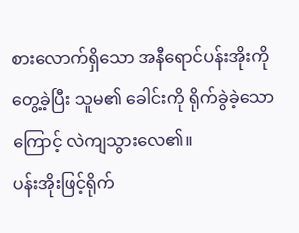စားလောက်ရှိသော အနီရောင်ပန်းအိုးကိုတွေ့ခဲ့ပြီး သူမ၏ ခေါင်းကို ရိုက်ခွဲခဲ့သောကြောင့် လဲကျသွားလေ၏။
ပန်းအိုးဖြင့်ရိုက်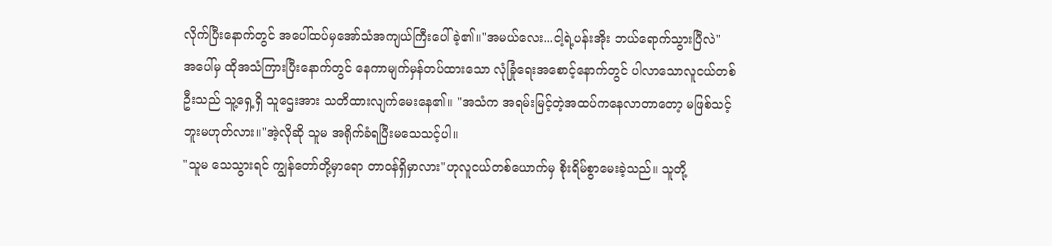လိုက်ပြီးနောက်တွင် အပေါ်ထပ်မှအော်သံအကျယ်ကြီးပေါ်ခဲ့၏။"အမယ်လေး...ငါ့ရဲ့ပန်းအိုး ဘယ်ရောက်သွားပြီလဲ"
အပေါ်မှ ထိုအသံကြားပြီးနောက်တွင် နေကာမျက်မှန်တပ်ထားသော လုံခြုံရေးအစောင့်နောက်တွင် ပါလာသောလူငယ်တစ်ဦးသည် သူ့ရှေ့ရှိ သူဌေးအား သတိထားလျက်မေးနေ၏။ "အသံက အရမ်းမြင့်တဲ့အထပ်ကနေလာတာတော့ မဖြစ်သင့်ဘူးမဟုတ်လား။"အဲ့လိုဆို သူမ အရိုက်ခံရပြီးမသေသင့်ပါ။
"သူမ သေသွားရင် ကျွန်တော်တို့မှာရော တာ၀န်ရှိမှာလား"ဟုလူငယ်တစ်ယောက်မှ စိုးရိမ်စွာမေးခဲ့သည်။ သူတို့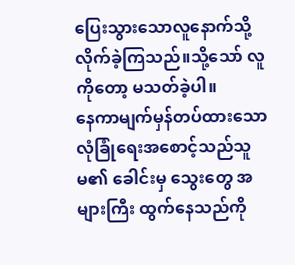ပြေးသွားသောလူနောက်သို့ လိုက်ခဲ့ကြသည်။သို့သော် လူကိုတော့ မသတ်ခဲ့ပါ။
နေကာမျက်မှန်တပ်ထားသော လုံခြုံရေးအစောင့်သည်သူမ၏ ခေါင်းမှ သွေးတွေ အများကြီး ထွက်နေသည်ကို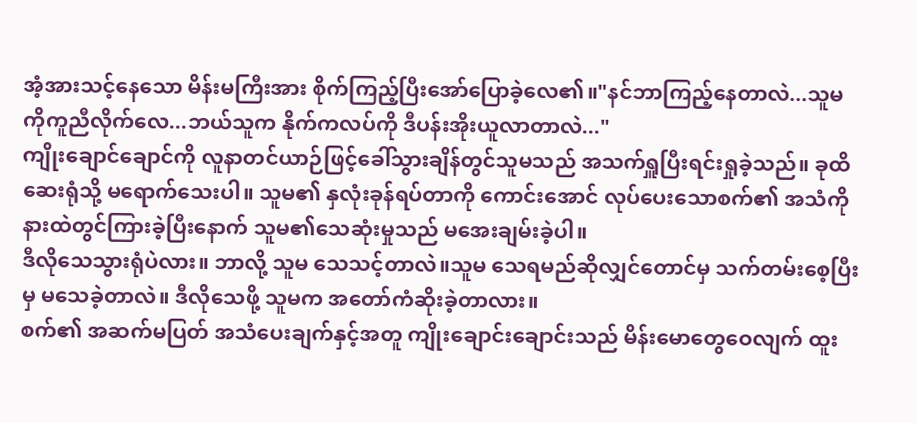အံ့အားသင့်နေသော မိန်းမကြီးအား စိုက်ကြည့်ပြီးအော်ပြောခဲ့လေ၏။"နင်ဘာကြည့်နေတာလဲ...သူမကိုကူညီလိုက်လေ...ဘယ်သူက နိုက်ကလပ်ကို ဒီပန်းအိုးယူလာတာလဲ..."
ကျိုးချောင်ချောင်ကို လူနာတင်ယာဉ်ဖြင့်ခေါ်သွားချိန်တွင်သူမသည် အသက်ရှူပြီးရင်းရှုခဲ့သည်။ ခုထိဆေးရုံသို့ မရောက်သေးပါ။ သူမ၏ နှလုံးခုန်ရပ်တာကို ကောင်းအောင် လုပ်ပေးသောစက်၏ အသံကို နားထဲတွင်ကြားခဲ့ပြီးနောက် သူမ၏သေဆုံးမှုသည် မအေးချမ်းခဲ့ပါ။
ဒီလိုသေသွားရုံပဲလား။ ဘာလို့ သူမ သေသင့်တာလဲ။သူမ သေရမည်ဆိုလျှင်တောင်မှ သက်တမ်းစေ့ပြီးမှ မသေခဲ့တာလဲ။ ဒီလိုသေဖို့ သူမက အတော်ကံဆိုးခဲ့တာလား။
စက်၏ အဆက်မပြတ် အသံပေးချက်နှင့်အတူ ကျိုးချောင်းချောင်းသည် မိန်းမောတွေဝေလျက် ထူး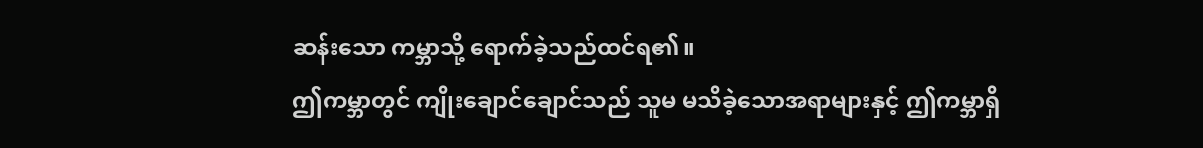ဆန်းသော ကမ္ဘာသို့ ရောက်ခဲ့သည်ထင်ရ၏။
ဤကမ္ဘာတွင် ကျိုးချောင်ချောင်သည် သူမ မသိခဲ့သောအရာများနှင့် ဤကမ္ဘာရှိ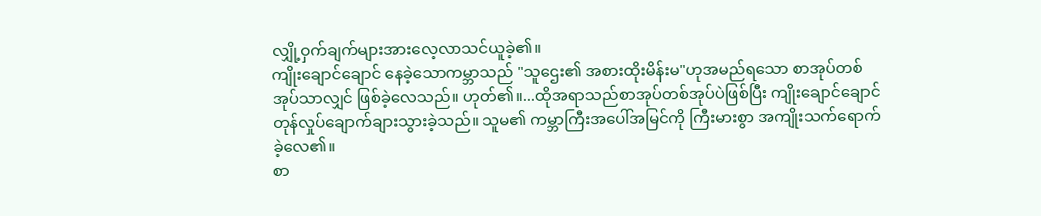လျှို့ဝှက်ချက်များအားလေ့လာသင်ယူခဲ့၏။
ကျိုးချောင်ချောင် နေခဲ့သောကမ္ဘာသည် "သူဌေး၏ အစားထိုးမိန်းမ"ဟုအမည်ရသော စာအုပ်တစ်အုပ်သာလျှင် ဖြစ်ခဲ့လေသည်။ ဟုတ်၏။...ထိုအရာသည်စာအုပ်တစ်အုပ်ပဲဖြစ်ပြီး ကျိုးချောင်ချောင် တုန်လှုပ်ချောက်ချားသွားခဲ့သည်။ သူမ၏ ကမ္ဘာကြီးအပေါ်အမြင်ကို ကြီးမားစွာ အကျိုးသက်ရောက်ခဲ့လေ၏။
စာ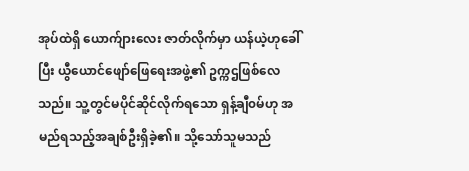အုပ်ထဲရှိ ယောက်ျားလေး ဇာတ်လိုက်မှာ ယန်ယဲ့ဟုခေါ်ပြီး ယွီယောင်ဖျော်ဖြေရေးအဖွဲ့၏ ဥက္ကဌဖြစ်လေသည်။ သူ့တွင်မပိုင်ဆိုင်လိုက်ရသော ရှန့်ချီ၀မ်ဟု အမည်ရသည့်အချစ်ဦးရှိခဲ့၏။ သို့သော်သူမသည်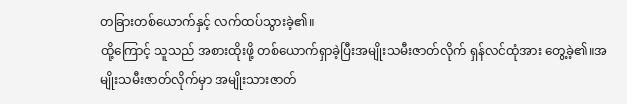တခြားတစ်ယောက်နှင့် လက်ထပ်သွားခဲ့၏။
ထို့ကြောင့် သူသည် အစားထိုးဖို့ တစ်ယောက်ရှာခဲ့ပြီးအမျိုးသမီးဇာတ်လိုက် ရှန်လင်ထုံအား တွေ့ခဲ့၏။အမျိုးသမီးဇာတ်လိုက်မှာ အမျိုးသားဇာတ်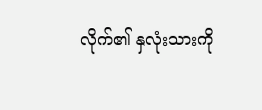လိုက်၏ နှလုံးသားကို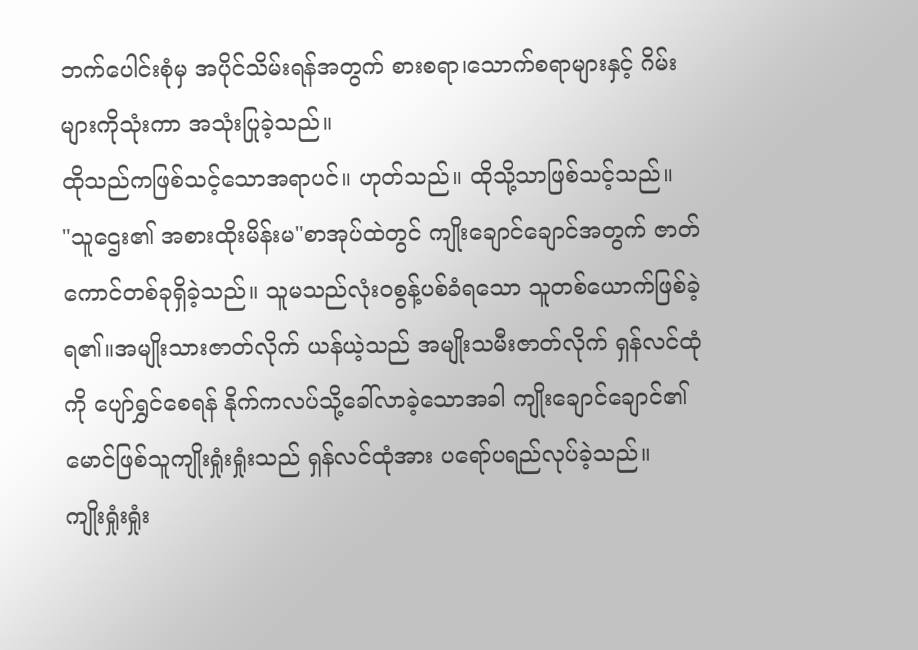ဘက်ပေါင်းစုံမှ အပိုင်သိမ်းရန်အတွက် စားစရာ၊သောက်စရာများနှင့် ဂိမ်းများကိုသုံးကာ အသုံးပြုခဲ့သည်။
ထိုသည်ကဖြစ်သင့်သောအရာပင်။ ဟုတ်သည်။ ထိုသို့သာဖြစ်သင့်သည်။
"သူဌေး၏ အစားထိုးမိန်းမ"စာအုပ်ထဲတွင် ကျိုးချောင်ချောင်အတွက် ဇာတ်ကောင်တစ်ခုရှိခဲ့သည်။ သူမသည်လုံး၀စွန့်ပစ်ခံရသော သူတစ်ယောက်ဖြစ်ခဲ့ရ၏။အမျိုးသားဇာတ်လိုက် ယန်ယဲ့သည် အမျိုးသမီးဇာတ်လိုက် ရှန်လင်ထုံကို ပျော်ရွှင်စေရန် နိုက်ကလပ်သို့ခေါ်လာခဲ့သောအခါ ကျိုးချောင်ချောင်၏ မောင်ဖြစ်သူကျိုးရှုံးရှုံးသည် ရှန်လင်ထုံအား ပရော်ပရည်လုပ်ခဲ့သည်။
ကျိုးရှုံးရှုံး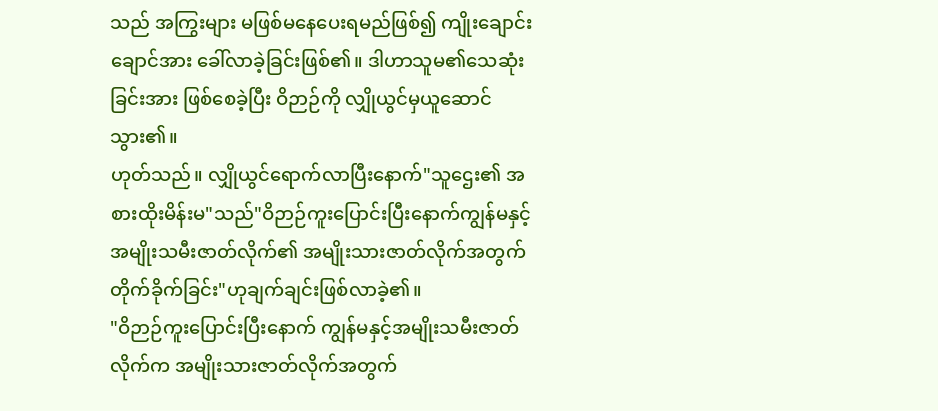သည် အကြွးများ မဖြစ်မနေပေးရမည်ဖြစ်၍ ကျိုးချောင်းချောင်အား ခေါ်လာခဲ့ခြင်းဖြစ်၏။ ဒါဟာသူမ၏သေဆုံးခြင်းအား ဖြစ်စေခဲ့ပြီး ဝိဉာဉ်ကို လျှိုယွင်မှယူဆောင်သွား၏။
ဟုတ်သည်။ လျှိုယွင်ရောက်လာပြီးနောက်"သူဌေး၏ အစားထိုးမိန်းမ"သည်"ဝိဉာဉ်ကူးပြောင်းပြီးနောက်ကျွန်မနှင့် အမျိုးသမီးဇာတ်လိုက်၏ အမျိုးသားဇာတ်လိုက်အတွက် တိုက်ခိုက်ခြင်း"ဟုချက်ချင်းဖြစ်လာခဲ့၏။
"ဝိဉာဉ်ကူးပြောင်းပြီးနောက် ကျွန်မနှင့်အမျိုးသမီးဇာတ်လိုက်က အမျိုးသားဇာတ်လိုက်အတွက်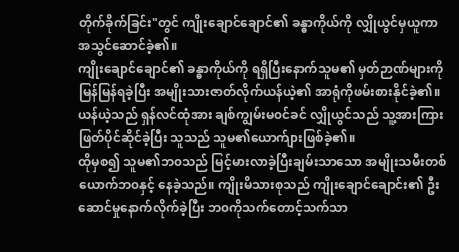တိုက်ခိုက်ခြင်း"တွင် ကျိုးချောင်ချောင်၏ ခန္ဓာကိုယ်ကို လျှိုယွင်မှယူကာ အသွင်ဆောင်ခဲ့၏။
ကျိုးချောင်ချောင်၏ ခန္ဓာကိုယ်ကို ရရှိပြီးနောက်သူမ၏ မှတ်ဉာဏ်များကို မြန်မြန်ရခဲ့ပြီး အမျိုးသားဇာတ်လိုက်ယန်ယဲ့၏ အာရုံကိုဖမ်းစားနိုင်ခဲ့၏။ ယန်ယဲ့သည် ရှန်လင်ထုံအား ချစ်ကျွမ်းမ၀င်ခင် လျှိုယွင်သည် သူ့အားကြားဖြတ်ပိုင်ဆိုင်ခဲ့ပြီး သူသည် သူမ၏ယောက်ျားဖြစ်ခဲ့၏။
ထိုမှစ၍ သူမ၏ဘ၀သည် မြင့်မားလာခဲ့ပြီးချမ်းသာသော အမျိုးသမီးတစ်ယောက်ဘ၀နှင့် နေခဲ့သည်။ ကျိုးမိသားစုသည် ကျိုးချောင်ချောင်း၏ ဦးဆောင်မှုနောက်လိုက်ခဲ့ပြီး ဘ၀ကိုသက်တောင့်သက်သာ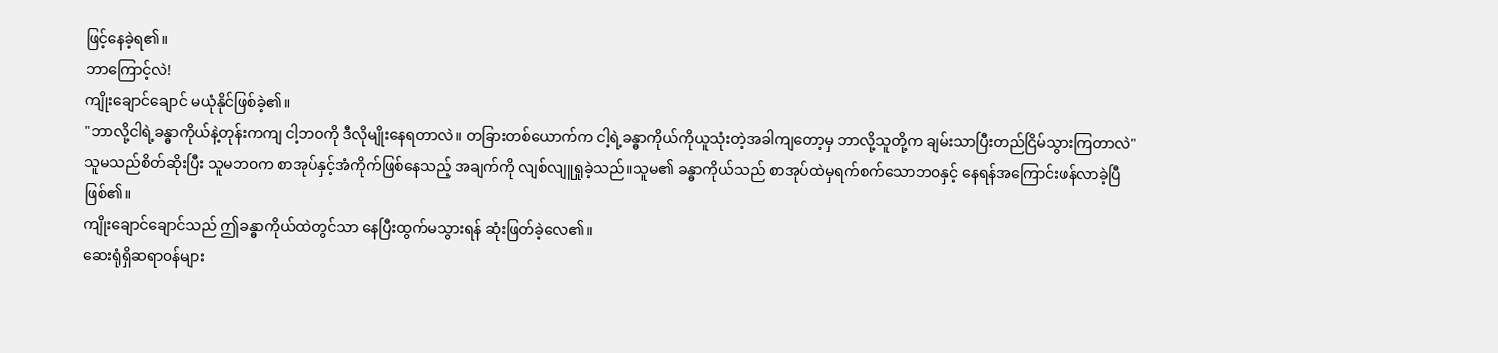ဖြင့်နေခဲ့ရ၏။
ဘာကြောင့်လဲ!
ကျိုးချောင်ချောင် မယုံနိုင်ဖြစ်ခဲ့၏။
"ဘာလို့ငါရဲ့ခန္ဓာကိုယ်နဲ့တုန်းကကျ ငါ့ဘ၀ကို ဒီလိုမျိုးနေရတာလဲ။ တခြားတစ်ယောက်က ငါ့ရဲ့ခန္ဓာကိုယ်ကိုယူသုံးတဲ့အခါကျတော့မှ ဘာလို့သူတို့က ချမ်းသာပြီးတည်ငြိမ်သွားကြတာလဲ"
သူမသည်စိတ်ဆိုးပြီး သူမဘ၀က စာအုပ်နှင့်အံကိုက်ဖြစ်နေသည့် အချက်ကို လျစ်လျူရှုခဲ့သည်။သူမ၏ ခန္ဓာကိုယ်သည် စာအုပ်ထဲမှရက်စက်သောဘ၀နှင့် နေရန်အကြောင်းဖန်လာခဲ့ပြီဖြစ်၏။
ကျိုးချောင်ချောင်သည် ဤခန္ဓာကိုယ်ထဲတွင်သာ နေပြီးထွက်မသွားရန် ဆုံးဖြတ်ခဲ့လေ၏။
ဆေးရုံရှိဆရာ၀န်များ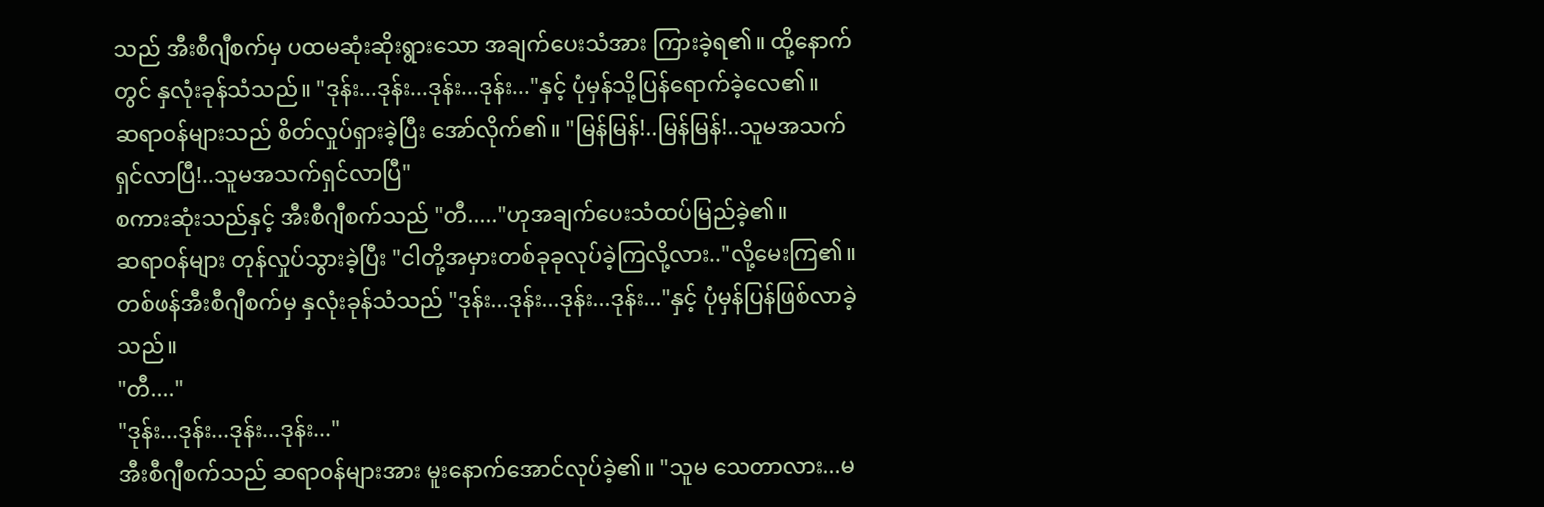သည် အီးစီဂျီစက်မှ ပထမဆုံးဆိုးရွားသော အချက်ပေးသံအား ကြားခဲ့ရ၏။ ထို့နောက်တွင် နှလုံးခုန်သံသည်။ "ဒုန်း...ဒုန်း...ဒုန်း...ဒုန်း..."နှင့် ပုံမှန်သို့ပြန်ရောက်ခဲ့လေ၏။
ဆရာ၀န်များသည် စိတ်လှုပ်ရှားခဲ့ပြီး အော်လိုက်၏။ "မြန်မြန်!..မြန်မြန်!..သူမအသက်ရှင်လာပြီ!..သူမအသက်ရှင်လာပြီ"
စကားဆုံးသည်နှင့် အီးစီဂျီစက်သည် "တီ....."ဟုအချက်ပေးသံထပ်မြည်ခဲ့၏။
ဆရာ၀န်များ တုန်လှုပ်သွားခဲ့ပြီး "ငါတို့အမှားတစ်ခုခုလုပ်ခဲ့ကြလို့လား.."လို့မေးကြ၏။
တစ်ဖန်အီးစီဂျီစက်မှ နှလုံးခုန်သံသည် "ဒုန်း...ဒုန်း...ဒုန်း...ဒုန်း..."နှင့် ပုံမှန်ပြန်ဖြစ်လာခဲ့သည်။
"တီ...."
"ဒုန်း...ဒုန်း...ဒုန်း...ဒုန်း..."
အီးစီဂျီစက်သည် ဆရာ၀န်များအား မူးနောက်အောင်လုပ်ခဲ့၏။ "သူမ သေတာလား...မ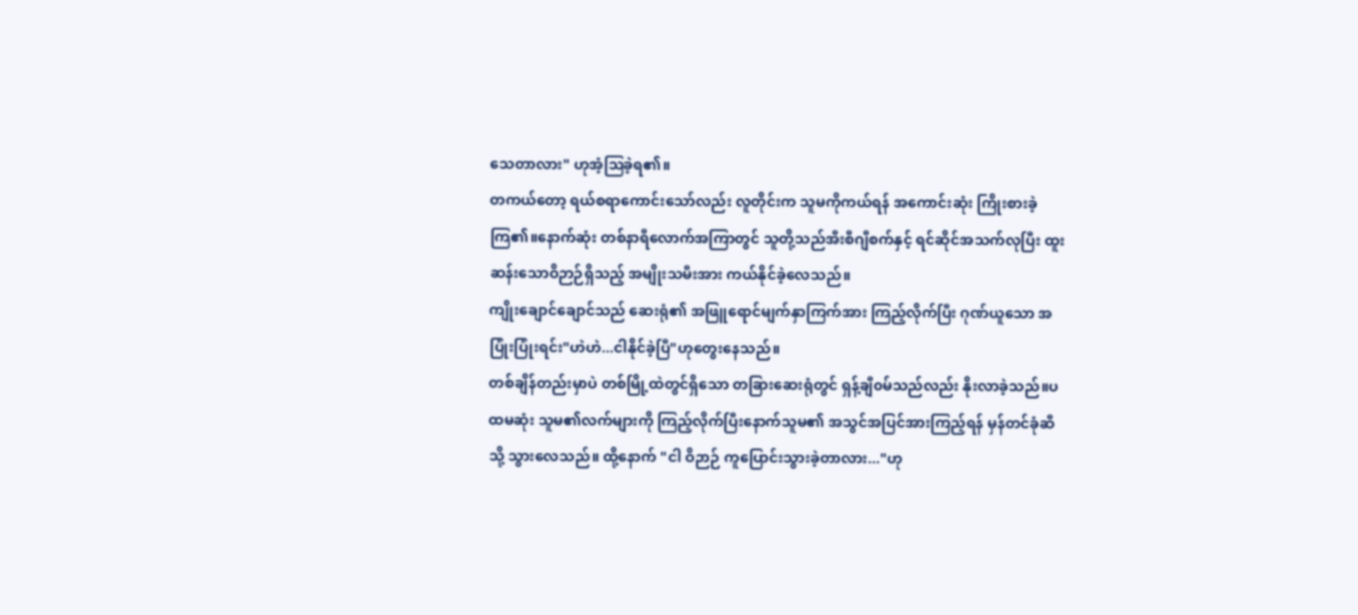သေတာလား" ဟုအံ့ဩခဲ့ရ၏။
တကယ်တော့ ရယ်စရာကောင်းသော်လည်း လူတိုင်းက သူမကိုကယ်ရန် အကောင်းဆုံး ကြိုးစားခဲ့ကြ၏။နောက်ဆုံး တစ်နာရီလောက်အကြာတွင် သူတို့သည်အီးစီဂျီစက်နှင့် ရင်ဆိုင်အသက်လုပြီး ထူးဆန်းသောဝိဉာဉ်ရှိသည့် အမျိုးသမီးအား ကယ်နိုင်ခဲ့လေသည်။
ကျိုးချောင်ချောင်သည် ဆေးရုံ၏ အဖြူရောင်မျက်နှာကြက်အား ကြည့်လိုက်ပြီး ဂုဏ်ယူသော အပြုံးပြုံးရင်း"ဟဲဟဲ...ငါနိုင်ခဲ့ပြီ"ဟုတွေးနေသည်။
တစ်ချိန်တည်းမှာပဲ တစ်မြို့ထဲတွင်ရှိသော တခြားဆေးရုံတွင် ရှန့်ချီ၀မ်သည်လည်း နိုးလာခဲ့သည်။ပထမဆုံး သူမ၏လက်များကို ကြည့်လိုက်ပြီးနောက်သူမ၏ အသွင်အပြင်အားကြည့်ရန် မှန်တင်ခုံဆီသို့ သွားလေသည်။ ထို့နောက် "ငါ ဝိဉာဉ် ကူပြောင်းသွားခဲ့တာလား..."ဟု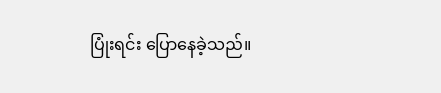ပြုံးရင်း ပြောနေခဲ့သည်။